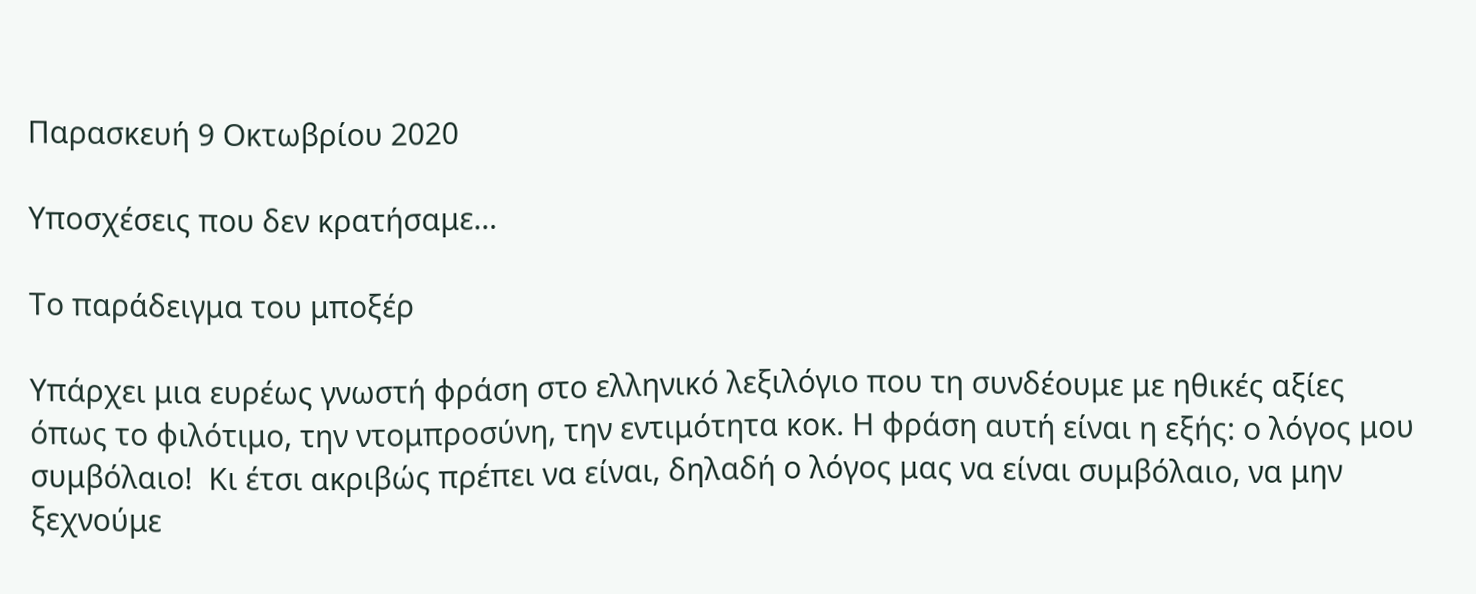Παρασκευή 9 Οκτωβρίου 2020

Υποσχέσεις που δεν κρατήσαμε…

Το παράδειγμα του μποξέρ

Υπάρχει μια ευρέως γνωστή φράση στο ελληνικό λεξιλόγιο που τη συνδέουμε με ηθικές αξίες όπως το φιλότιμο, την ντομπροσύνη, την εντιμότητα κοκ. Η φράση αυτή είναι η εξής: ο λόγος μου συμβόλαιο!  Κι έτσι ακριβώς πρέπει να είναι, δηλαδή ο λόγος μας να είναι συμβόλαιο, να μην ξεχνούμε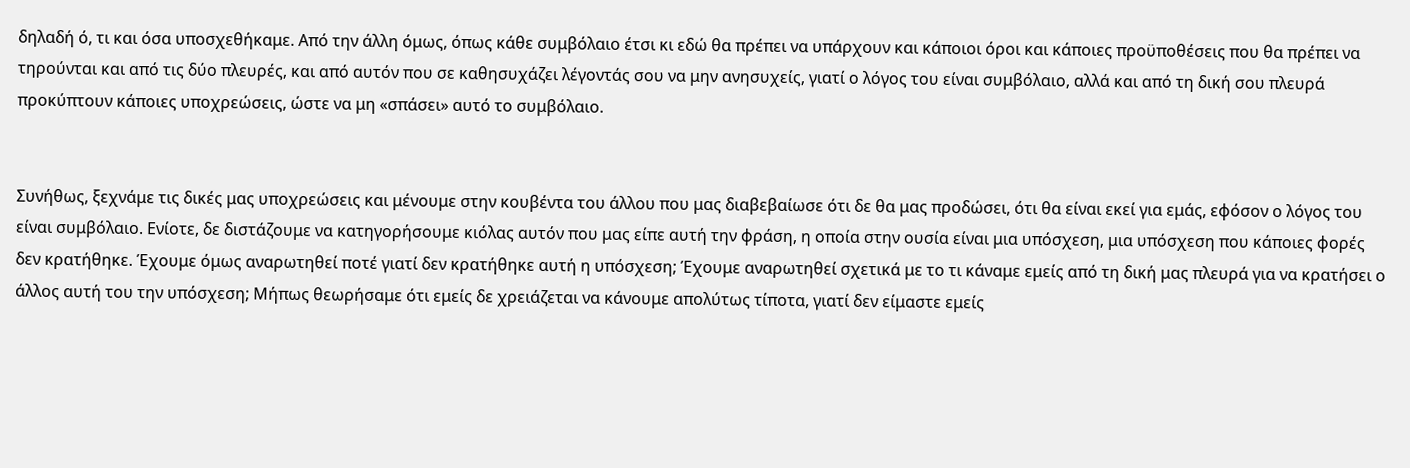δηλαδή ό, τι και όσα υποσχεθήκαμε. Από την άλλη όμως, όπως κάθε συμβόλαιο έτσι κι εδώ θα πρέπει να υπάρχουν και κάποιοι όροι και κάποιες προϋποθέσεις που θα πρέπει να τηρούνται και από τις δύο πλευρές, και από αυτόν που σε καθησυχάζει λέγοντάς σου να μην ανησυχείς, γιατί ο λόγος του είναι συμβόλαιο, αλλά και από τη δική σου πλευρά προκύπτουν κάποιες υποχρεώσεις, ώστε να μη «σπάσει» αυτό το συμβόλαιο.


Συνήθως, ξεχνάμε τις δικές μας υποχρεώσεις και μένουμε στην κουβέντα του άλλου που μας διαβεβαίωσε ότι δε θα μας προδώσει, ότι θα είναι εκεί για εμάς, εφόσον ο λόγος του είναι συμβόλαιο. Ενίοτε, δε διστάζουμε να κατηγορήσουμε κιόλας αυτόν που μας είπε αυτή την φράση, η οποία στην ουσία είναι μια υπόσχεση, μια υπόσχεση που κάποιες φορές δεν κρατήθηκε. Έχουμε όμως αναρωτηθεί ποτέ γιατί δεν κρατήθηκε αυτή η υπόσχεση; Έχουμε αναρωτηθεί σχετικά με το τι κάναμε εμείς από τη δική μας πλευρά για να κρατήσει ο άλλος αυτή του την υπόσχεση; Μήπως θεωρήσαμε ότι εμείς δε χρειάζεται να κάνουμε απολύτως τίποτα, γιατί δεν είμαστε εμείς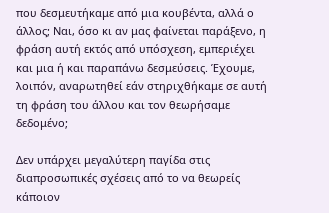που δεσμευτήκαμε από μια κουβέντα, αλλά ο άλλος; Ναι, όσο κι αν μας φαίνεται παράξενο, η φράση αυτή εκτός από υπόσχεση, εμπεριέχει και μια ή και παραπάνω δεσμεύσεις. Έχουμε, λοιπόν, αναρωτηθεί εάν στηριχθήκαμε σε αυτή τη φράση του άλλου και τον θεωρήσαμε δεδομένο;

Δεν υπάρχει μεγαλύτερη παγίδα στις διαπροσωπικές σχέσεις από το να θεωρείς κάποιον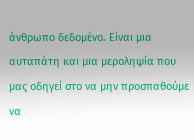άνθρωπο δεδομένο. Είναι μια αυταπάτη και μια μεροληψία που μας οδηγεί στο να μην προσπαθούμε να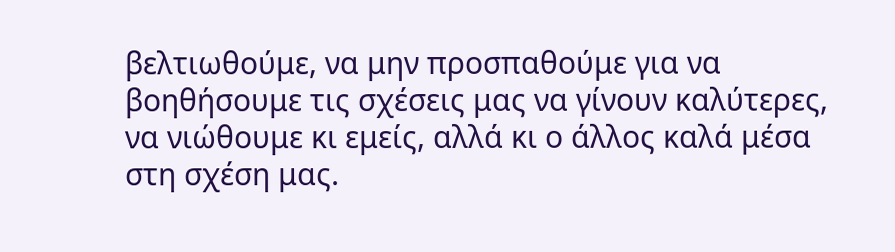βελτιωθούμε, να μην προσπαθούμε για να βοηθήσουμε τις σχέσεις μας να γίνουν καλύτερες, να νιώθουμε κι εμείς, αλλά κι ο άλλος καλά μέσα στη σχέση μας.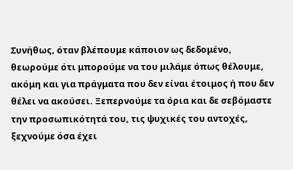Συνήθως, όταν βλέπουμε κάποιον ως δεδομένο, θεωρούμε ότι μπορούμε να του μιλάμε όπως θέλουμε, ακόμη και για πράγματα που δεν είναι έτοιμος ή που δεν θέλει να ακούσει. Ξεπερνούμε τα όρια και δε σεβόμαστε την προσωπικότητά του, τις ψυχικές του αντοχές, ξεχνούμε όσα έχει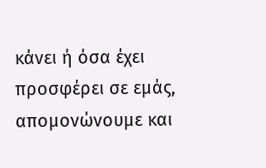κάνει ή όσα έχει προσφέρει σε εμάς, απομονώνουμε και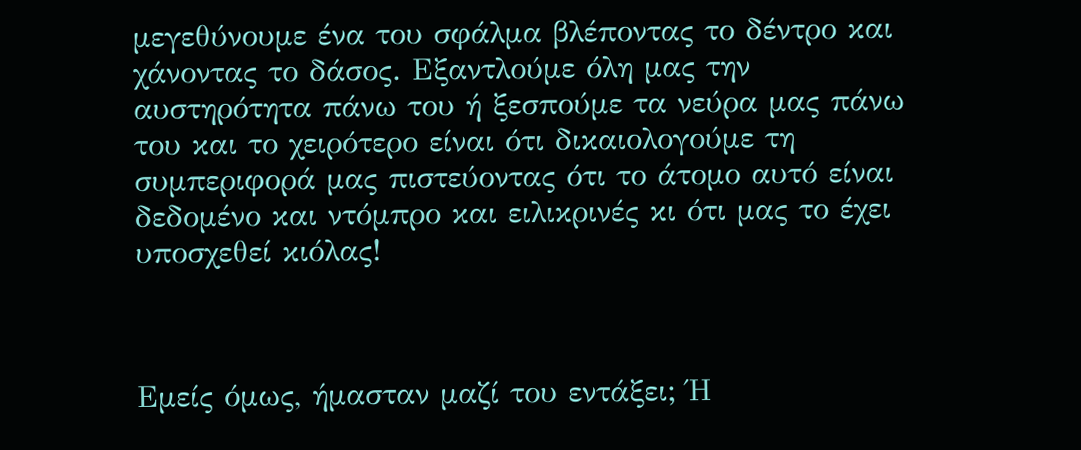μεγεθύνουμε ένα του σφάλμα βλέποντας το δέντρο και χάνοντας το δάσος. Εξαντλούμε όλη μας την αυστηρότητα πάνω του ή ξεσπούμε τα νεύρα μας πάνω του και το χειρότερο είναι ότι δικαιολογούμε τη συμπεριφορά μας πιστεύοντας ότι το άτομο αυτό είναι δεδομένο και ντόμπρο και ειλικρινές κι ότι μας το έχει υποσχεθεί κιόλας!



Εμείς όμως, ήμασταν μαζί του εντάξει; Ή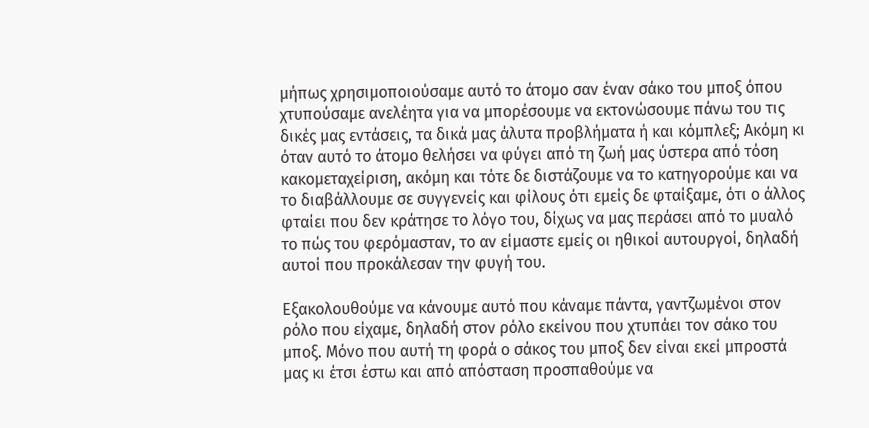μήπως χρησιμοποιούσαμε αυτό το άτομο σαν έναν σάκο του μποξ όπου χτυπούσαμε ανελέητα για να μπορέσουμε να εκτονώσουμε πάνω του τις δικές μας εντάσεις, τα δικά μας άλυτα προβλήματα ή και κόμπλεξ; Ακόμη κι όταν αυτό το άτομο θελήσει να φύγει από τη ζωή μας ύστερα από τόση κακομεταχείριση, ακόμη και τότε δε διστάζουμε να το κατηγορούμε και να το διαβάλλουμε σε συγγενείς και φίλους ότι εμείς δε φταίξαμε, ότι ο άλλος φταίει που δεν κράτησε το λόγο του, δίχως να μας περάσει από το μυαλό το πώς του φερόμασταν, το αν είμαστε εμείς οι ηθικοί αυτουργοί, δηλαδή αυτοί που προκάλεσαν την φυγή του.

Εξακολουθούμε να κάνουμε αυτό που κάναμε πάντα, γαντζωμένοι στον ρόλο που είχαμε, δηλαδή στον ρόλο εκείνου που χτυπάει τον σάκο του μποξ. Μόνο που αυτή τη φορά ο σάκος του μποξ δεν είναι εκεί μπροστά μας κι έτσι έστω και από απόσταση προσπαθούμε να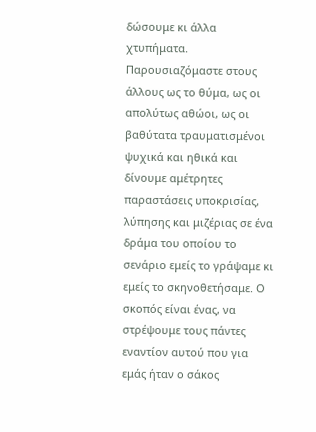δώσουμε κι άλλα χτυπήματα. Παρουσιαζόμαστε στους άλλους ως το θύμα, ως οι απολύτως αθώοι, ως οι βαθύτατα τραυματισμένοι ψυχικά και ηθικά και δίνουμε αμέτρητες παραστάσεις υποκρισίας,  λύπησης και μιζέριας σε ένα δράμα του οποίου το σενάριο εμείς το γράψαμε κι εμείς το σκηνοθετήσαμε. Ο σκοπός είναι ένας, να στρέψουμε τους πάντες εναντίον αυτού που για εμάς ήταν ο σάκος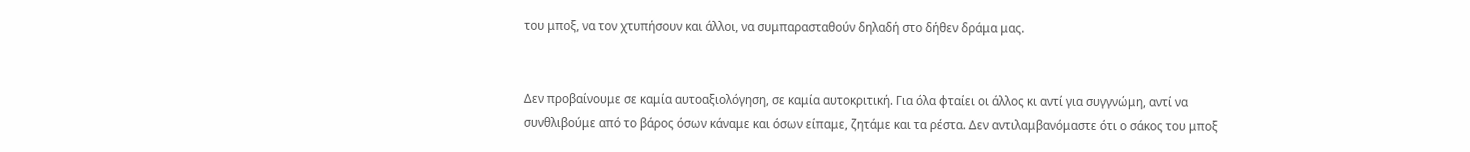του μποξ, να τον χτυπήσουν και άλλοι, να συμπαρασταθούν δηλαδή στο δήθεν δράμα μας.


Δεν προβαίνουμε σε καμία αυτοαξιολόγηση, σε καμία αυτοκριτική. Για όλα φταίει οι άλλος κι αντί για συγγνώμη, αντί να συνθλιβούμε από το βάρος όσων κάναμε και όσων είπαμε, ζητάμε και τα ρέστα. Δεν αντιλαμβανόμαστε ότι ο σάκος του μποξ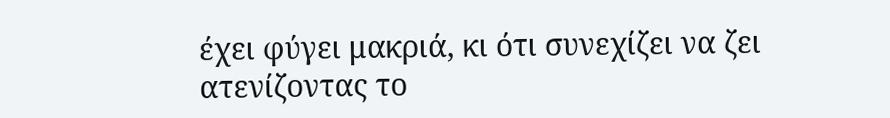έχει φύγει μακριά, κι ότι συνεχίζει να ζει ατενίζοντας το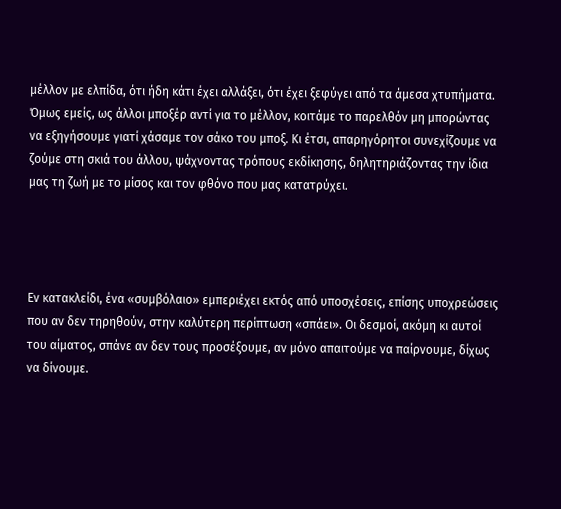μέλλον με ελπίδα, ότι ήδη κάτι έχει αλλάξει, ότι έχει ξεφύγει από τα άμεσα χτυπήματα. Όμως εμείς, ως άλλοι μποξέρ αντί για το μέλλον, κοιτάμε το παρελθόν μη μπορώντας να εξηγήσουμε γιατί χάσαμε τον σάκο του μποξ. Κι έτσι, απαρηγόρητοι συνεχίζουμε να ζούμε στη σκιά του άλλου, ψάχνοντας τρόπους εκδίκησης, δηλητηριάζοντας την ίδια μας τη ζωή με το μίσος και τον φθόνο που μας κατατρύχει.




Εν κατακλείδι, ένα «συμβόλαιο» εμπεριέχει εκτός από υποσχέσεις, επίσης υποχρεώσεις που αν δεν τηρηθούν, στην καλύτερη περίπτωση «σπάει». Οι δεσμοί, ακόμη κι αυτοί του αίματος, σπάνε αν δεν τους προσέξουμε, αν μόνο απαιτούμε να παίρνουμε, δίχως να δίνουμε.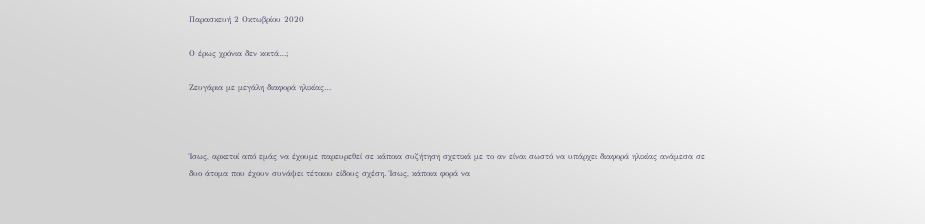Παρασκευή 2 Οκτωβρίου 2020

Ο έρως χρόνια δεν κοιτά…;

Ζευγάρια με μεγάλη διαφορά ηλικίας…



Ίσως, αρκετοί από εμάς να έχουμε παρευρεθεί σε κάποια συζήτηση σχετικά με το αν είναι σωστό να υπάρχει διαφορά ηλικίας ανάμεσα σε δυο άτομα που έχουν συνάψει τέτοιου είδους σχέση. Ίσως, κάποια φορά να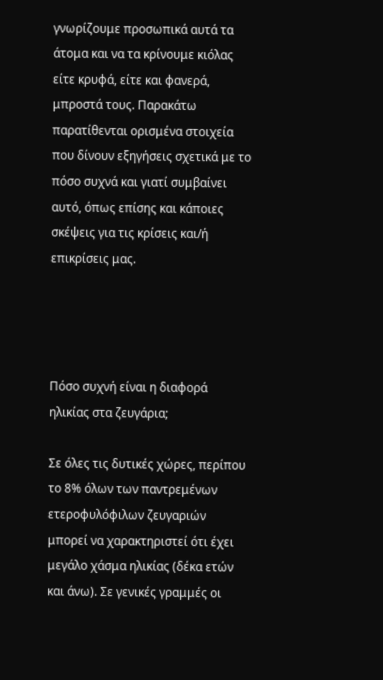γνωρίζουμε προσωπικά αυτά τα άτομα και να τα κρίνουμε κιόλας είτε κρυφά, είτε και φανερά, μπροστά τους. Παρακάτω παρατίθενται ορισμένα στοιχεία που δίνουν εξηγήσεις σχετικά με το πόσο συχνά και γιατί συμβαίνει αυτό, όπως επίσης και κάποιες σκέψεις για τις κρίσεις και/ή επικρίσεις μας.




Πόσο συχνή είναι η διαφορά ηλικίας στα ζευγάρια;

Σε όλες τις δυτικές χώρες, περίπου το 8% όλων των παντρεμένων ετεροφυλόφιλων ζευγαριών μπορεί να χαρακτηριστεί ότι έχει μεγάλο χάσμα ηλικίας (δέκα ετών και άνω). Σε γενικές γραμμές οι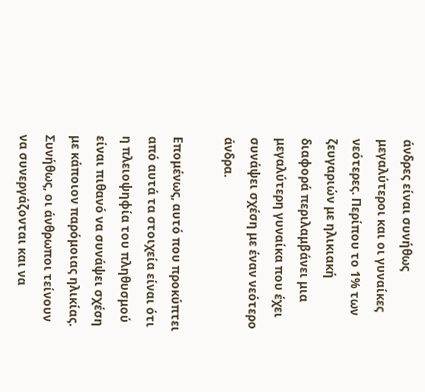άνδρες είναι συνήθως μεγαλύτεροι και οι γυναίκες νεότερες. Περίπου το 1% των ζευγαριών με ηλικιακή διαφορά περιλαμβάνει μια μεγαλύτερη γυναίκα που έχει συνάψει σχέση με έναν νεότερο άνδρα.

Επομένως, αυτό που προκύπτει από αυτά τα στοιχεία είναι ότι η πλειοψηφία του πληθυσμού είναι πιθανό να συνάψει σχέση με κάποιον παρόμοιας ηλικίας. Συνήθως, οι άνθρωποι τείνουν να συνεργάζονται και να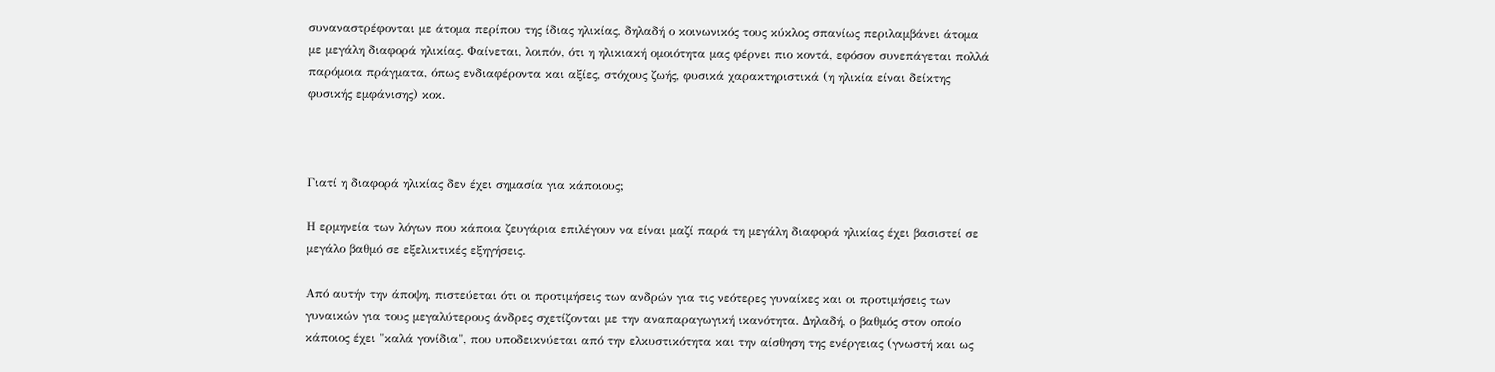συναναστρέφονται με άτομα περίπου της ίδιας ηλικίας, δηλαδή ο κοινωνικός τους κύκλος σπανίως περιλαμβάνει άτομα με μεγάλη διαφορά ηλικίας. Φαίνεται, λοιπόν, ότι η ηλικιακή ομοιότητα μας φέρνει πιο κοντά, εφόσον συνεπάγεται πολλά παρόμοια πράγματα, όπως ενδιαφέροντα και αξίες, στόχους ζωής, φυσικά χαρακτηριστικά (η ηλικία είναι δείκτης φυσικής εμφάνισης) κοκ.



Γιατί η διαφορά ηλικίας δεν έχει σημασία για κάποιους;

Η ερμηνεία των λόγων που κάποια ζευγάρια επιλέγουν να είναι μαζί παρά τη μεγάλη διαφορά ηλικίας έχει βασιστεί σε μεγάλο βαθμό σε εξελικτικές εξηγήσεις.

Από αυτήν την άποψη, πιστεύεται ότι οι προτιμήσεις των ανδρών για τις νεότερες γυναίκες και οι προτιμήσεις των γυναικών για τους μεγαλύτερους άνδρες σχετίζονται με την αναπαραγωγική ικανότητα. Δηλαδή, ο βαθμός στον οποίο κάποιος έχει "καλά γονίδια", που υποδεικνύεται από την ελκυστικότητα και την αίσθηση της ενέργειας (γνωστή και ως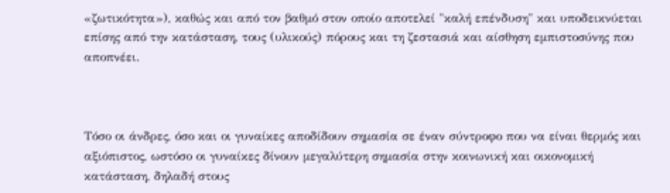«ζωτικότητα»), καθώς και από τον βαθμό στον οποίο αποτελεί "καλή επένδυση" και υποδεικνύεται επίσης από την κατάσταση, τους (υλικούς) πόρους και τη ζεστασιά και αίσθηση εμπιστοσύνης που αποπνέει.



Τόσο οι άνδρες, όσο και οι γυναίκες αποδίδουν σημασία σε έναν σύντροφο που να είναι θερμός και αξιόπιστος, ωστόσο οι γυναίκες δίνουν μεγαλύτερη σημασία στην κοινωνική και οικονομική κατάσταση, δηλαδή στους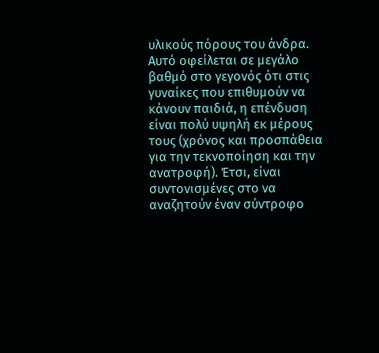υλικούς πόρους του άνδρα. Αυτό οφείλεται σε μεγάλο βαθμό στο γεγονός ότι στις γυναίκες που επιθυμούν να κάνουν παιδιά, η επένδυση είναι πολύ υψηλή εκ μέρους τους (χρόνος και προσπάθεια για την τεκνοποίηση και την ανατροφή). Έτσι, είναι συντονισμένες στο να αναζητούν έναν σύντροφο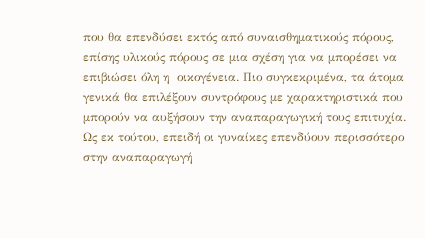που θα επενδύσει εκτός από συναισθηματικούς πόρους, επίσης υλικούς πόρους σε μια σχέση για να μπορέσει να επιβιώσει όλη η  οικογένεια. Πιο συγκεκριμένα, τα άτομα γενικά θα επιλέξουν συντρόφους με χαρακτηριστικά που μπορούν να αυξήσουν την αναπαραγωγική τους επιτυχία. Ως εκ τούτου, επειδή οι γυναίκες επενδύουν περισσότερο στην αναπαραγωγή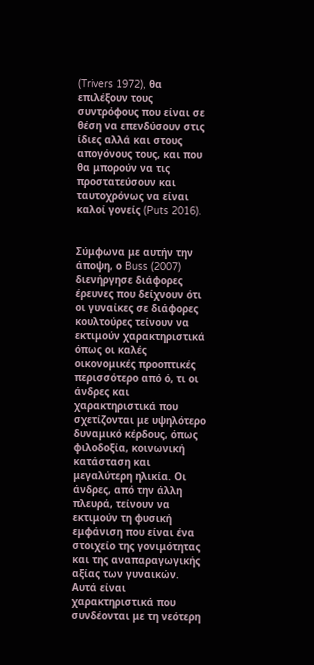(Trivers 1972), θα επιλέξουν τους συντρόφους που είναι σε θέση να επενδύσουν στις ίδιες αλλά και στους απογόνους τους, και που θα μπορούν να τις προστατεύσουν και ταυτοχρόνως να είναι καλοί γονείς (Puts 2016).


Σύμφωνα με αυτήν την άποψη, ο Buss (2007) διενήργησε διάφορες έρευνες που δείχνουν ότι οι γυναίκες σε διάφορες κουλτούρες τείνουν να εκτιμούν χαρακτηριστικά όπως οι καλές οικονομικές προοπτικές περισσότερο από ό, τι οι άνδρες και χαρακτηριστικά που σχετίζονται με υψηλότερο δυναμικό κέρδους, όπως φιλοδοξία, κοινωνική κατάσταση και μεγαλύτερη ηλικία. Οι άνδρες, από την άλλη πλευρά, τείνουν να εκτιμούν τη φυσική εμφάνιση που είναι ένα στοιχείο της γονιμότητας και της αναπαραγωγικής αξίας των γυναικών. Αυτά είναι χαρακτηριστικά που συνδέονται με τη νεότερη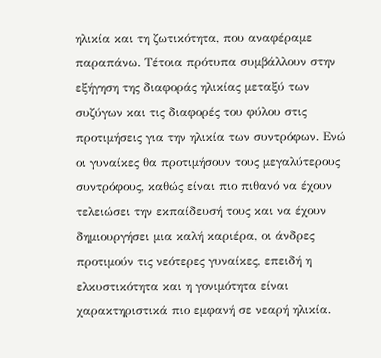ηλικία και τη ζωτικότητα, που αναφέραμε παραπάνω. Τέτοια πρότυπα συμβάλλουν στην εξήγηση της διαφοράς ηλικίας μεταξύ των συζύγων και τις διαφορές του φύλου στις προτιμήσεις για την ηλικία των συντρόφων. Ενώ οι γυναίκες θα προτιμήσουν τους μεγαλύτερους συντρόφους, καθώς είναι πιο πιθανό να έχουν τελειώσει την εκπαίδευσή τους και να έχουν δημιουργήσει μια καλή καριέρα, οι άνδρες προτιμούν τις νεότερες γυναίκες, επειδή η ελκυστικότητα και η γονιμότητα είναι χαρακτηριστικά πιο εμφανή σε νεαρή ηλικία.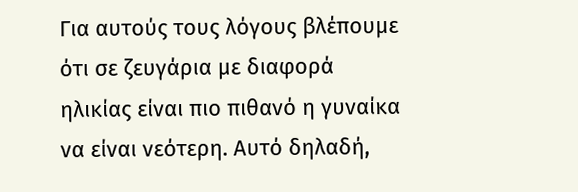Για αυτούς τους λόγους βλέπουμε ότι σε ζευγάρια με διαφορά ηλικίας είναι πιο πιθανό η γυναίκα να είναι νεότερη. Αυτό δηλαδή,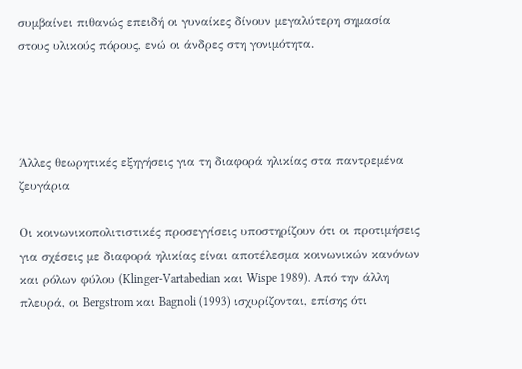συμβαίνει πιθανώς επειδή οι γυναίκες δίνουν μεγαλύτερη σημασία στους υλικούς πόρους, ενώ οι άνδρες στη γονιμότητα.




Άλλες θεωρητικές εξηγήσεις για τη διαφορά ηλικίας στα παντρεμένα ζευγάρια

Οι κοινωνικοπολιτιστικές προσεγγίσεις υποστηρίζουν ότι οι προτιμήσεις για σχέσεις με διαφορά ηλικίας είναι αποτέλεσμα κοινωνικών κανόνων και ρόλων φύλου (Klinger-Vartabedian και Wispe 1989). Από την άλλη πλευρά, οι Bergstrom και Bagnoli (1993) ισχυρίζονται, επίσης ότι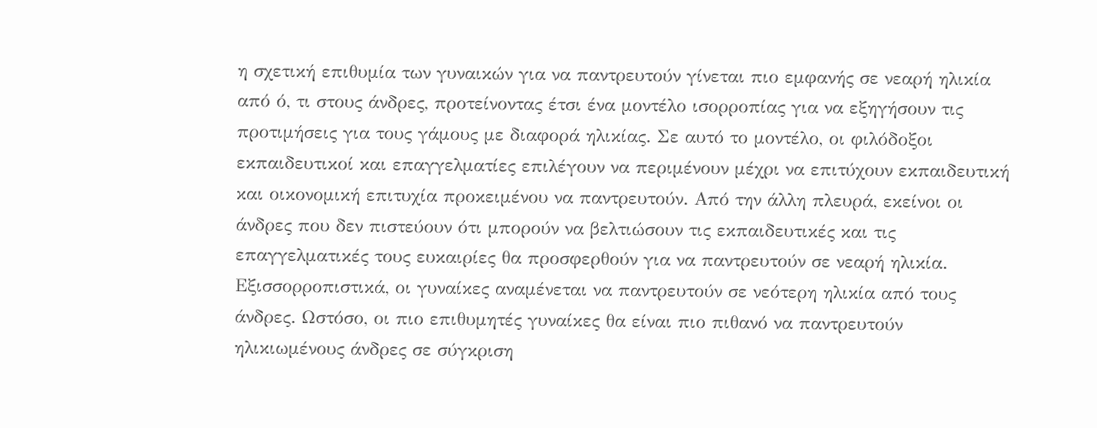η σχετική επιθυμία των γυναικών για να παντρευτούν γίνεται πιο εμφανής σε νεαρή ηλικία από ό, τι στους άνδρες, προτείνοντας έτσι ένα μοντέλο ισορροπίας για να εξηγήσουν τις προτιμήσεις για τους γάμους με διαφορά ηλικίας. Σε αυτό το μοντέλο, οι φιλόδοξοι εκπαιδευτικοί και επαγγελματίες επιλέγουν να περιμένουν μέχρι να επιτύχουν εκπαιδευτική και οικονομική επιτυχία προκειμένου να παντρευτούν. Από την άλλη πλευρά, εκείνοι οι άνδρες που δεν πιστεύουν ότι μπορούν να βελτιώσουν τις εκπαιδευτικές και τις επαγγελματικές τους ευκαιρίες θα προσφερθούν για να παντρευτούν σε νεαρή ηλικία. Εξισσορροπιστικά, οι γυναίκες αναμένεται να παντρευτούν σε νεότερη ηλικία από τους άνδρες. Ωστόσο, οι πιο επιθυμητές γυναίκες θα είναι πιο πιθανό να παντρευτούν ηλικιωμένους άνδρες σε σύγκριση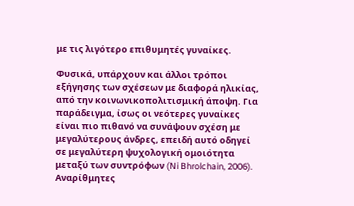με τις λιγότερο επιθυμητές γυναίκες.

Φυσικά, υπάρχουν και άλλοι τρόποι εξήγησης των σχέσεων με διαφορά ηλικίας, από την κοινωνικοπολιτισμική άποψη. Για παράδειγμα, ίσως οι νεότερες γυναίκες είναι πιο πιθανό να συνάψουν σχέση με μεγαλύτερους άνδρες, επειδή αυτό οδηγεί σε μεγαλύτερη ψυχολογική ομοιότητα μεταξύ των συντρόφων (Ni Bhrolchain, 2006). Αναρίθμητες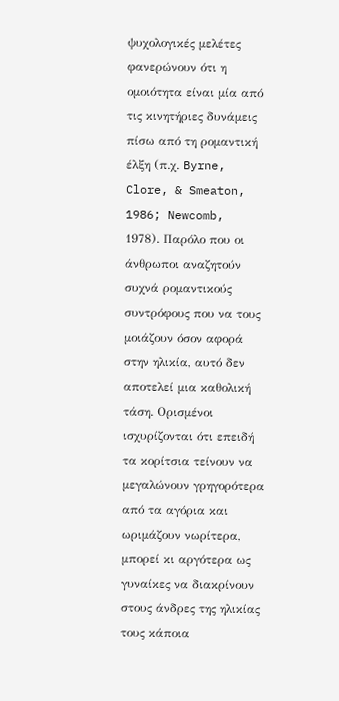ψυχολογικές μελέτες φανερώνουν ότι η ομοιότητα είναι μία από τις κινητήριες δυνάμεις πίσω από τη ρομαντική έλξη (π.χ. Byrne, Clore, & Smeaton, 1986; Newcomb, 1978). Παρόλο που οι άνθρωποι αναζητούν συχνά ρομαντικούς συντρόφους που να τους μοιάζουν όσον αφορά στην ηλικία, αυτό δεν αποτελεί μια καθολική τάση. Ορισμένοι ισχυρίζονται ότι επειδή τα κορίτσια τείνουν να μεγαλώνουν γρηγορότερα από τα αγόρια και ωριμάζουν νωρίτερα, μπορεί κι αργότερα ως γυναίκες να διακρίνουν στους άνδρες της ηλικίας τους κάποια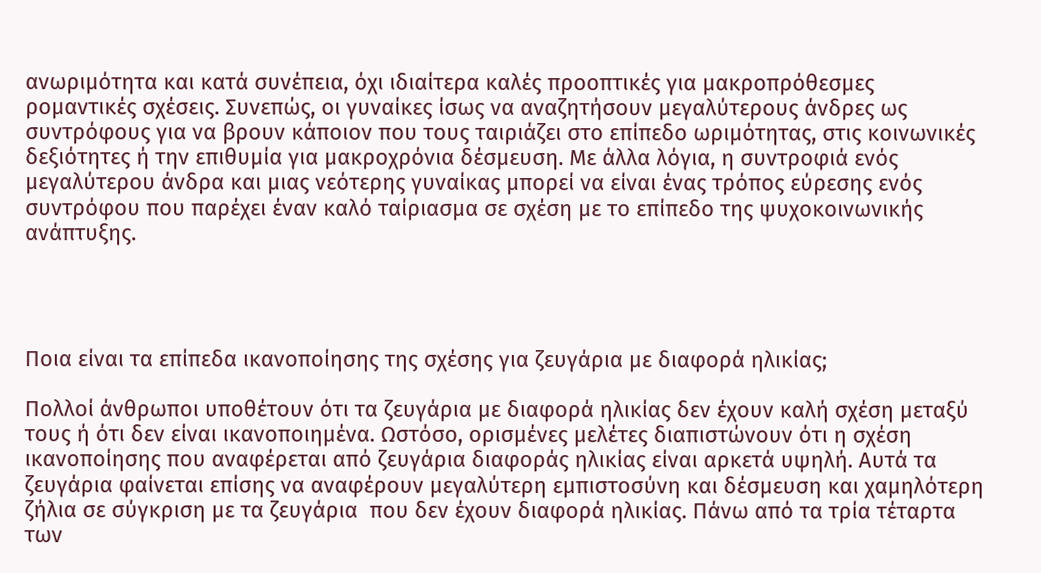ανωριμότητα και κατά συνέπεια, όχι ιδιαίτερα καλές προοπτικές για μακροπρόθεσμες ρομαντικές σχέσεις. Συνεπώς, οι γυναίκες ίσως να αναζητήσουν μεγαλύτερους άνδρες ως συντρόφους για να βρουν κάποιον που τους ταιριάζει στο επίπεδο ωριμότητας, στις κοινωνικές δεξιότητες ή την επιθυμία για μακροχρόνια δέσμευση. Με άλλα λόγια, η συντροφιά ενός μεγαλύτερου άνδρα και μιας νεότερης γυναίκας μπορεί να είναι ένας τρόπος εύρεσης ενός συντρόφου που παρέχει έναν καλό ταίριασμα σε σχέση με το επίπεδο της ψυχοκοινωνικής ανάπτυξης.




Ποια είναι τα επίπεδα ικανοποίησης της σχέσης για ζευγάρια με διαφορά ηλικίας;

Πολλοί άνθρωποι υποθέτουν ότι τα ζευγάρια με διαφορά ηλικίας δεν έχουν καλή σχέση μεταξύ τους ή ότι δεν είναι ικανοποιημένα. Ωστόσο, ορισμένες μελέτες διαπιστώνουν ότι η σχέση ικανοποίησης που αναφέρεται από ζευγάρια διαφοράς ηλικίας είναι αρκετά υψηλή. Αυτά τα ζευγάρια φαίνεται επίσης να αναφέρουν μεγαλύτερη εμπιστοσύνη και δέσμευση και χαμηλότερη ζήλια σε σύγκριση με τα ζευγάρια  που δεν έχουν διαφορά ηλικίας. Πάνω από τα τρία τέταρτα των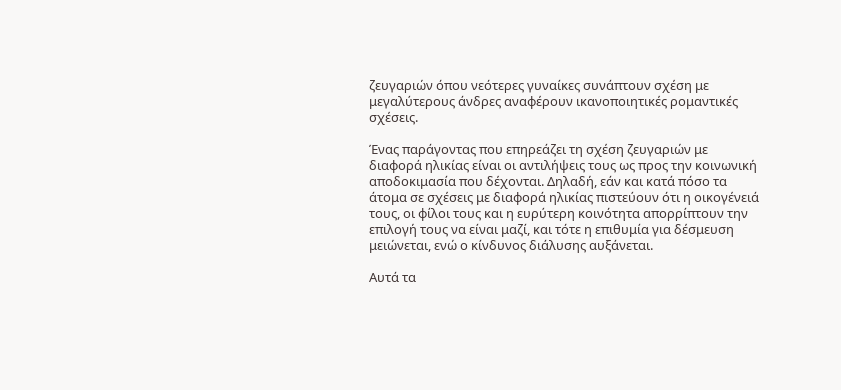ζευγαριών όπου νεότερες γυναίκες συνάπτουν σχέση με μεγαλύτερους άνδρες αναφέρουν ικανοποιητικές ρομαντικές σχέσεις.

Ένας παράγοντας που επηρεάζει τη σχέση ζευγαριών με διαφορά ηλικίας είναι οι αντιλήψεις τους ως προς την κοινωνική αποδοκιμασία που δέχονται. Δηλαδή, εάν και κατά πόσο τα άτομα σε σχέσεις με διαφορά ηλικίας πιστεύουν ότι η οικογένειά τους, οι φίλοι τους και η ευρύτερη κοινότητα απορρίπτουν την επιλογή τους να είναι μαζί, και τότε η επιθυμία για δέσμευση μειώνεται, ενώ ο κίνδυνος διάλυσης αυξάνεται.

Αυτά τα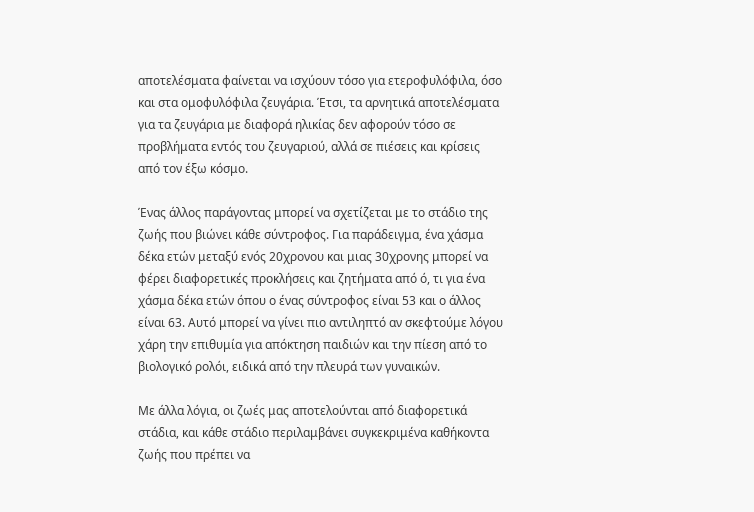αποτελέσματα φαίνεται να ισχύουν τόσο για ετεροφυλόφιλα, όσο και στα ομοφυλόφιλα ζευγάρια. Έτσι, τα αρνητικά αποτελέσματα για τα ζευγάρια με διαφορά ηλικίας δεν αφορούν τόσο σε προβλήματα εντός του ζευγαριού, αλλά σε πιέσεις και κρίσεις από τον έξω κόσμο.

Ένας άλλος παράγοντας μπορεί να σχετίζεται με το στάδιο της ζωής που βιώνει κάθε σύντροφος. Για παράδειγμα, ένα χάσμα δέκα ετών μεταξύ ενός 20χρονου και μιας 30χρονης μπορεί να φέρει διαφορετικές προκλήσεις και ζητήματα από ό, τι για ένα χάσμα δέκα ετών όπου ο ένας σύντροφος είναι 53 και ο άλλος είναι 63. Αυτό μπορεί να γίνει πιο αντιληπτό αν σκεφτούμε λόγου χάρη την επιθυμία για απόκτηση παιδιών και την πίεση από το βιολογικό ρολόι, ειδικά από την πλευρά των γυναικών.

Με άλλα λόγια, οι ζωές μας αποτελούνται από διαφορετικά στάδια, και κάθε στάδιο περιλαμβάνει συγκεκριμένα καθήκοντα ζωής που πρέπει να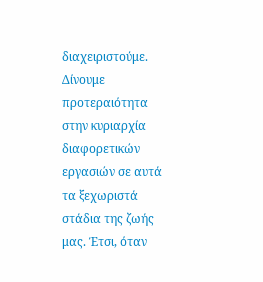διαχειριστούμε. Δίνουμε προτεραιότητα στην κυριαρχία διαφορετικών εργασιών σε αυτά τα ξεχωριστά στάδια της ζωής μας. Έτσι, όταν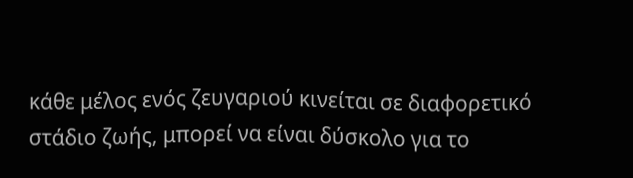κάθε μέλος ενός ζευγαριού κινείται σε διαφορετικό στάδιο ζωής, μπορεί να είναι δύσκολο για το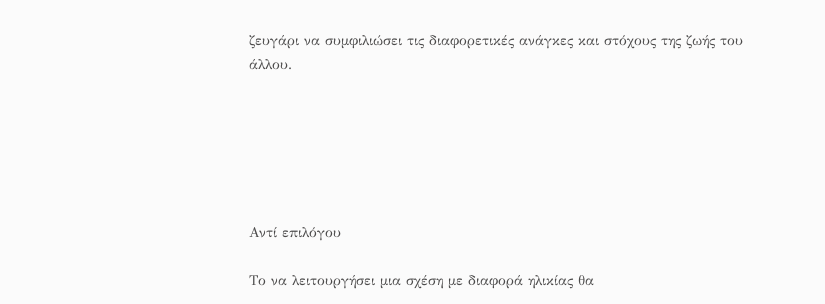ζευγάρι να συμφιλιώσει τις διαφορετικές ανάγκες και στόχους της ζωής του άλλου.






Αντί επιλόγου

Το να λειτουργήσει μια σχέση με διαφορά ηλικίας θα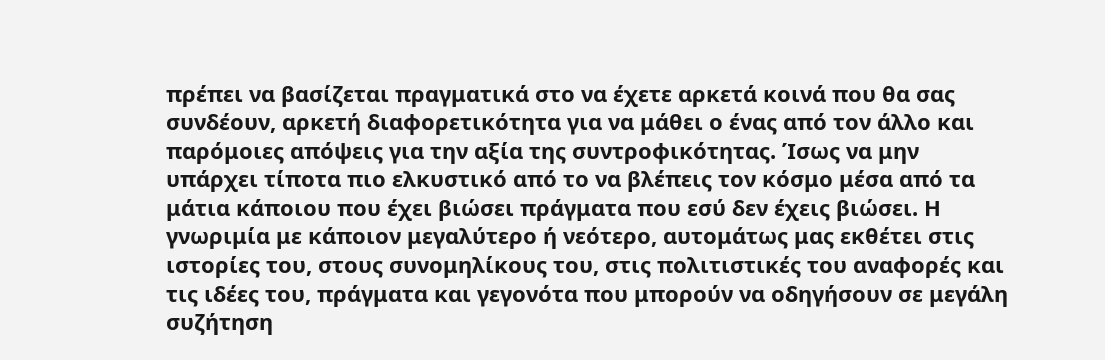πρέπει να βασίζεται πραγματικά στο να έχετε αρκετά κοινά που θα σας συνδέουν, αρκετή διαφορετικότητα για να μάθει ο ένας από τον άλλο και παρόμοιες απόψεις για την αξία της συντροφικότητας. Ίσως να μην υπάρχει τίποτα πιο ελκυστικό από το να βλέπεις τον κόσμο μέσα από τα μάτια κάποιου που έχει βιώσει πράγματα που εσύ δεν έχεις βιώσει. Η γνωριμία με κάποιον μεγαλύτερο ή νεότερο, αυτομάτως μας εκθέτει στις ιστορίες του, στους συνομηλίκους του, στις πολιτιστικές του αναφορές και τις ιδέες του, πράγματα και γεγονότα που μπορούν να οδηγήσουν σε μεγάλη συζήτηση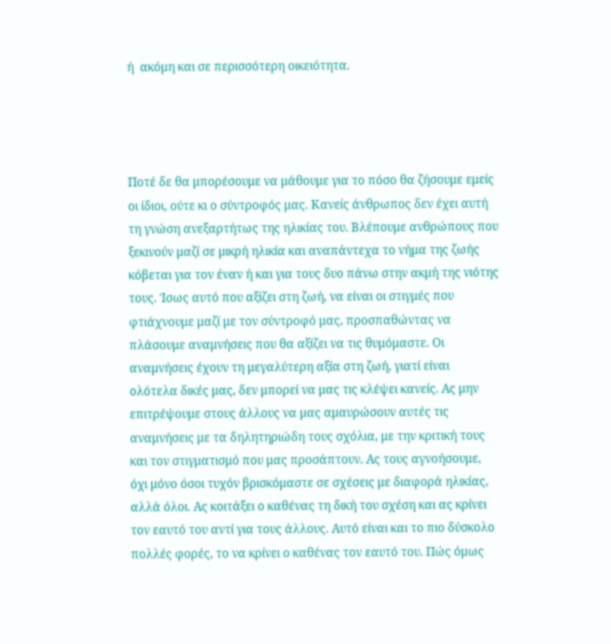ή  ακόμη και σε περισσότερη οικειότητα.




Ποτέ δε θα μπορέσουμε να μάθουμε για το πόσο θα ζήσουμε εμείς οι ίδιοι, ούτε κι ο σύντροφός μας. Κανείς άνθρωπος δεν έχει αυτή τη γνώση ανεξαρτήτως της ηλικίας του. Βλέπουμε ανθρώπους που ξεκινούν μαζί σε μικρή ηλικία και αναπάντεχα το νήμα της ζωής κόβεται για τον έναν ή και για τους δυο πάνω στην ακμή της νιότης τους. Ίσως αυτό που αξίζει στη ζωή, να είναι οι στιγμές που φτιάχνουμε μαζί με τον σύντροφό μας, προσπαθώντας να πλάσουμε αναμνήσεις που θα αξίζει να τις θυμόμαστε. Οι αναμνήσεις έχουν τη μεγαλύτερη αξία στη ζωή, γιατί είναι ολότελα δικές μας, δεν μπορεί να μας τις κλέψει κανείς. Ας μην επιτρέψουμε στους άλλους να μας αμαυρώσουν αυτές τις αναμνήσεις με τα δηλητηριώδη τους σχόλια, με την κριτική τους και τον στιγματισμό που μας προσάπτουν. Ας τους αγνοήσουμε, όχι μόνο όσοι τυχόν βρισκόμαστε σε σχέσεις με διαφορά ηλικίας, αλλά όλοι. Ας κοιτάξει ο καθένας τη δική του σχέση και ας κρίνει τον εαυτό του αντί για τους άλλους. Αυτό είναι και το πιο δύσκολο πολλές φορές, το να κρίνει ο καθένας τον εαυτό του. Πώς όμως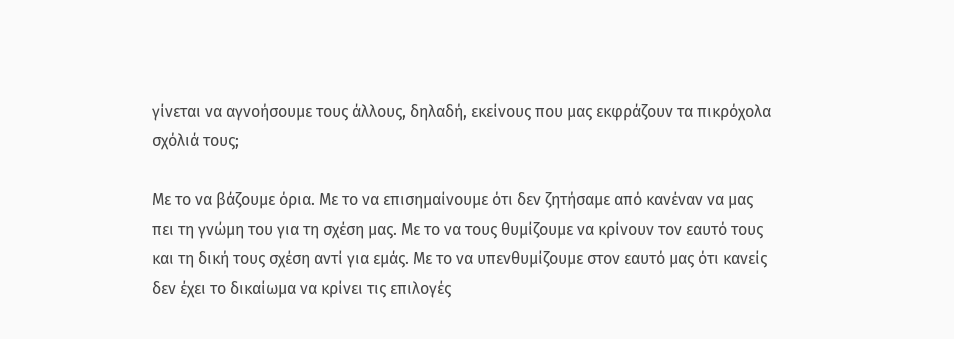γίνεται να αγνοήσουμε τους άλλους, δηλαδή, εκείνους που μας εκφράζουν τα πικρόχολα σχόλιά τους;

Με το να βάζουμε όρια. Με το να επισημαίνουμε ότι δεν ζητήσαμε από κανέναν να μας πει τη γνώμη του για τη σχέση μας. Με το να τους θυμίζουμε να κρίνουν τον εαυτό τους και τη δική τους σχέση αντί για εμάς. Με το να υπενθυμίζουμε στον εαυτό μας ότι κανείς δεν έχει το δικαίωμα να κρίνει τις επιλογές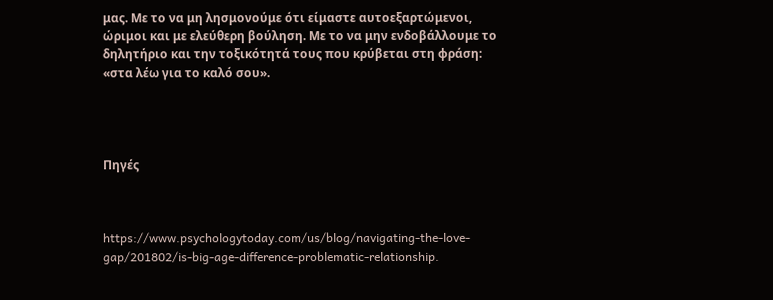μας. Με το να μη λησμονούμε ότι είμαστε αυτοεξαρτώμενοι, ώριμοι και με ελεύθερη βούληση. Με το να μην ενδοβάλλουμε το δηλητήριο και την τοξικότητά τους που κρύβεται στη φράση: «στα λέω για το καλό σου».




Πηγές



https://www.psychologytoday.com/us/blog/navigating-the-love-gap/201802/is-big-age-difference-problematic-relationship.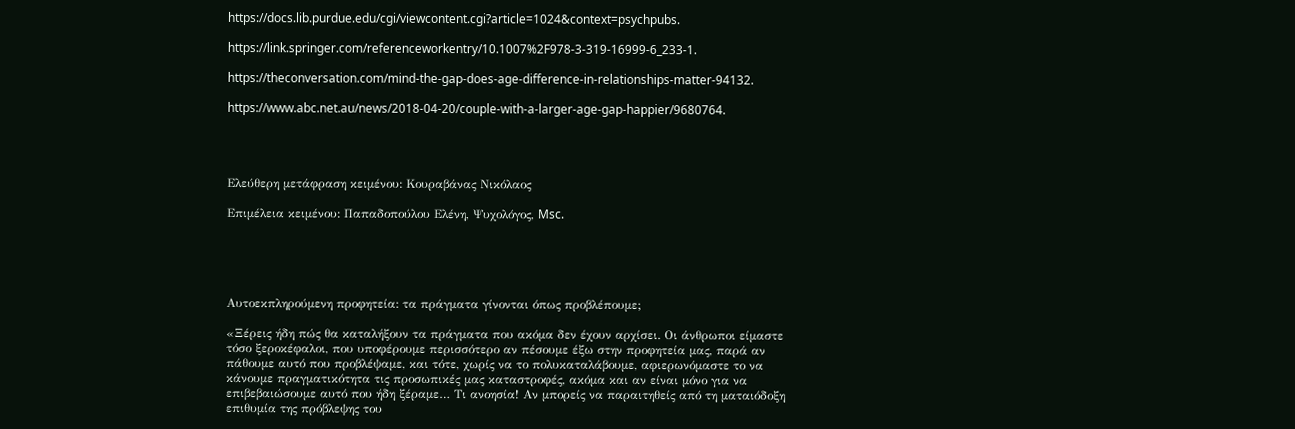https://docs.lib.purdue.edu/cgi/viewcontent.cgi?article=1024&context=psychpubs.

https://link.springer.com/referenceworkentry/10.1007%2F978-3-319-16999-6_233-1.

https://theconversation.com/mind-the-gap-does-age-difference-in-relationships-matter-94132.

https://www.abc.net.au/news/2018-04-20/couple-with-a-larger-age-gap-happier/9680764.




Ελεύθερη μετάφραση κειμένου: Κουραβάνας Νικόλαος

Επιμέλεια κειμένου: Παπαδοπούλου Ελένη, Ψυχολόγος, Msc.





Αυτοεκπληρούμενη προφητεία: τα πράγματα γίνονται όπως προβλέπουμε;

«Ξέρεις ήδη πώς θα καταλήξουν τα πράγματα που ακόμα δεν έχουν αρχίσει. Οι άνθρωποι είμαστε τόσο ξεροκέφαλοι, που υποφέρουμε περισσότερο αν πέσουμε έξω στην προφητεία μας, παρά αν πάθουμε αυτό που προβλέψαμε, και τότε, χωρίς να το πολυκαταλάβουμε, αφιερωνόμαστε το να κάνουμε πραγματικότητα τις προσωπικές μας καταστροφές, ακόμα και αν είναι μόνο για να επιβεβαιώσουμε αυτό που ήδη ξέραμε… Τι ανοησία! Αν μπορείς να παραιτηθείς από τη ματαιόδοξη επιθυμία της πρόβλεψης του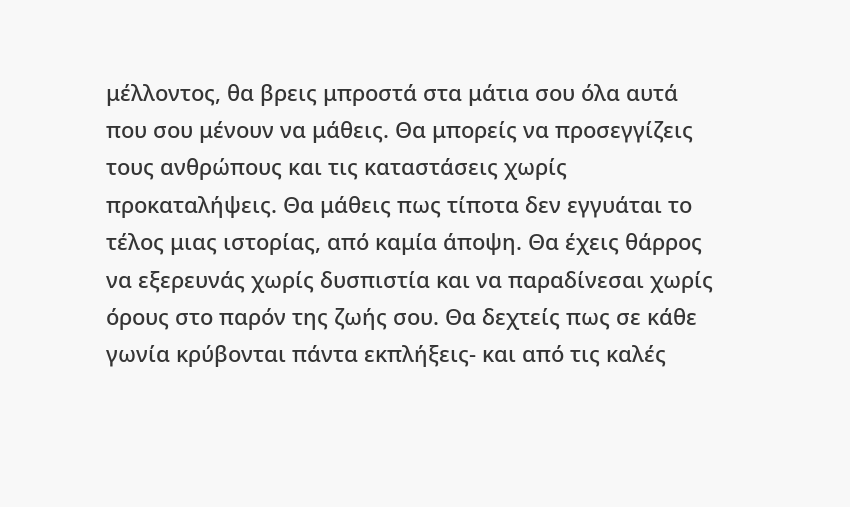μέλλοντος, θα βρεις μπροστά στα μάτια σου όλα αυτά που σου μένουν να μάθεις. Θα μπορείς να προσεγγίζεις τους ανθρώπους και τις καταστάσεις χωρίς προκαταλήψεις. Θα μάθεις πως τίποτα δεν εγγυάται το τέλος μιας ιστορίας, από καμία άποψη. Θα έχεις θάρρος να εξερευνάς χωρίς δυσπιστία και να παραδίνεσαι χωρίς όρους στο παρόν της ζωής σου. Θα δεχτείς πως σε κάθε γωνία κρύβονται πάντα εκπλήξεις- και από τις καλές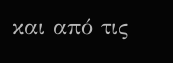και από τις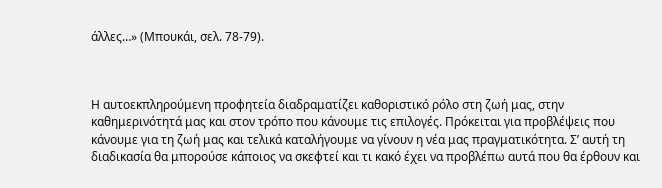άλλες…» (Μπουκάι, σελ. 78-79).



Η αυτοεκπληρούμενη προφητεία διαδραματίζει καθοριστικό ρόλο στη ζωή μας, στην καθημερινότητά μας και στον τρόπο που κάνουμε τις επιλογές. Πρόκειται για προβλέψεις που κάνουμε για τη ζωή μας και τελικά καταλήγουμε να γίνουν η νέα μας πραγματικότητα. Σ’ αυτή τη διαδικασία θα μπορούσε κάποιος να σκεφτεί και τι κακό έχει να προβλέπω αυτά που θα έρθουν και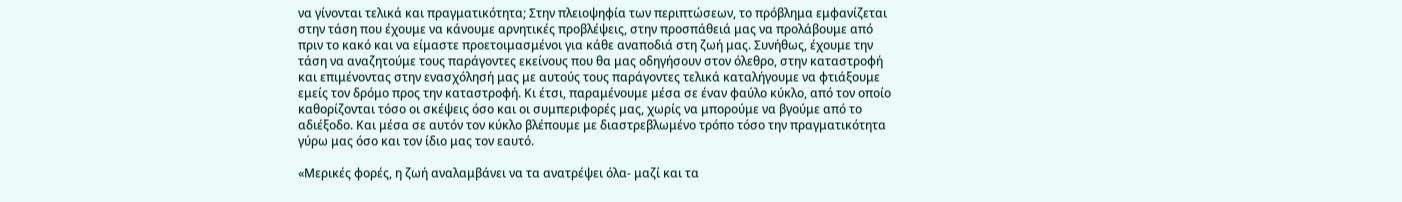να γίνονται τελικά και πραγματικότητα; Στην πλειοψηφία των περιπτώσεων, το πρόβλημα εμφανίζεται στην τάση που έχουμε να κάνουμε αρνητικές προβλέψεις, στην προσπάθειά μας να προλάβουμε από πριν το κακό και να είμαστε προετοιμασμένοι για κάθε αναποδιά στη ζωή μας. Συνήθως, έχουμε την τάση να αναζητούμε τους παράγοντες εκείνους που θα μας οδηγήσουν στον όλεθρο, στην καταστροφή και επιμένοντας στην ενασχόλησή μας με αυτούς τους παράγοντες τελικά καταλήγουμε να φτιάξουμε εμείς τον δρόμο προς την καταστροφή. Κι έτσι, παραμένουμε μέσα σε έναν φαύλο κύκλο, από τον οποίο καθορίζονται τόσο οι σκέψεις όσο και οι συμπεριφορές μας, χωρίς να μπορούμε να βγούμε από το αδιέξοδο. Και μέσα σε αυτόν τον κύκλο βλέπουμε με διαστρεβλωμένο τρόπο τόσο την πραγματικότητα γύρω μας όσο και τον ίδιο μας τον εαυτό.

«Μερικές φορές, η ζωή αναλαμβάνει να τα ανατρέψει όλα- μαζί και τα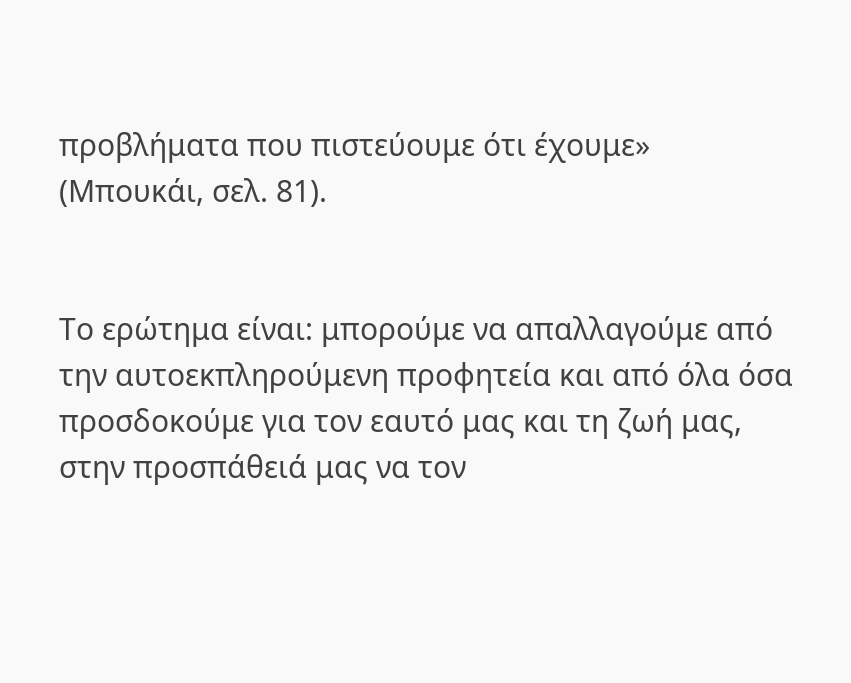προβλήματα που πιστεύουμε ότι έχουμε» (Μπουκάι, σελ. 81).


Το ερώτημα είναι: μπορούμε να απαλλαγούμε από την αυτοεκπληρούμενη προφητεία και από όλα όσα προσδοκούμε για τον εαυτό μας και τη ζωή μας, στην προσπάθειά μας να τον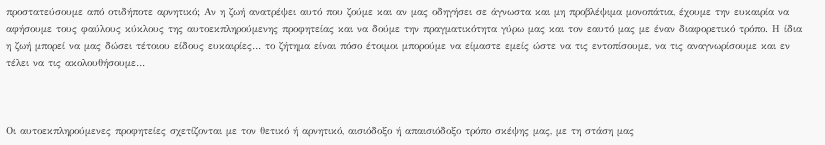προστατεύσουμε από οτιδήποτε αρνητικό; Αν η ζωή ανατρέψει αυτό που ζούμε και αν μας οδηγήσει σε άγνωστα και μη προβλέψιμα μονοπάτια, έχουμε την ευκαιρία να αφήσουμε τους φαύλους κύκλους της αυτοεκπληρούμενης προφητείας και να δούμε την πραγματικότητα γύρω μας και τον εαυτό μας με έναν διαφορετικό τρόπο. Η ίδια η ζωή μπορεί να μας δώσει τέτοιου είδους ευκαιρίες… το ζήτημα είναι πόσο έτοιμοι μπορούμε να είμαστε εμείς ώστε να τις εντοπίσουμε, να τις αναγνωρίσουμε και εν τέλει να τις ακολουθήσουμε…



Οι αυτοεκπληρούμενες προφητείες σχετίζονται με τον θετικό ή αρνητικό, αισιόδοξο ή απαισιόδοξο τρόπο σκέψης μας, με τη στάση μας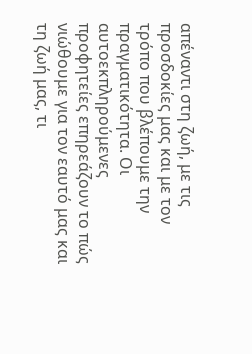απέναντι στη ζωή, με τις προσδοκίες μας και με τον τρόπο που βλέπουμε την πραγματικότητα. Οι αυτοεκπληρούμενες προφητείες επηρεάζουν το πώς νιώθουμε για τον εαυτό μας και τη ζωή μας, τι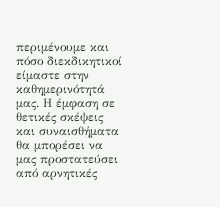περιμένουμε και πόσο διεκδικητικοί είμαστε στην καθημερινότητά μας. Η έμφαση σε θετικές σκέψεις και συναισθήματα θα μπορέσει να μας προστατεύσει από αρνητικές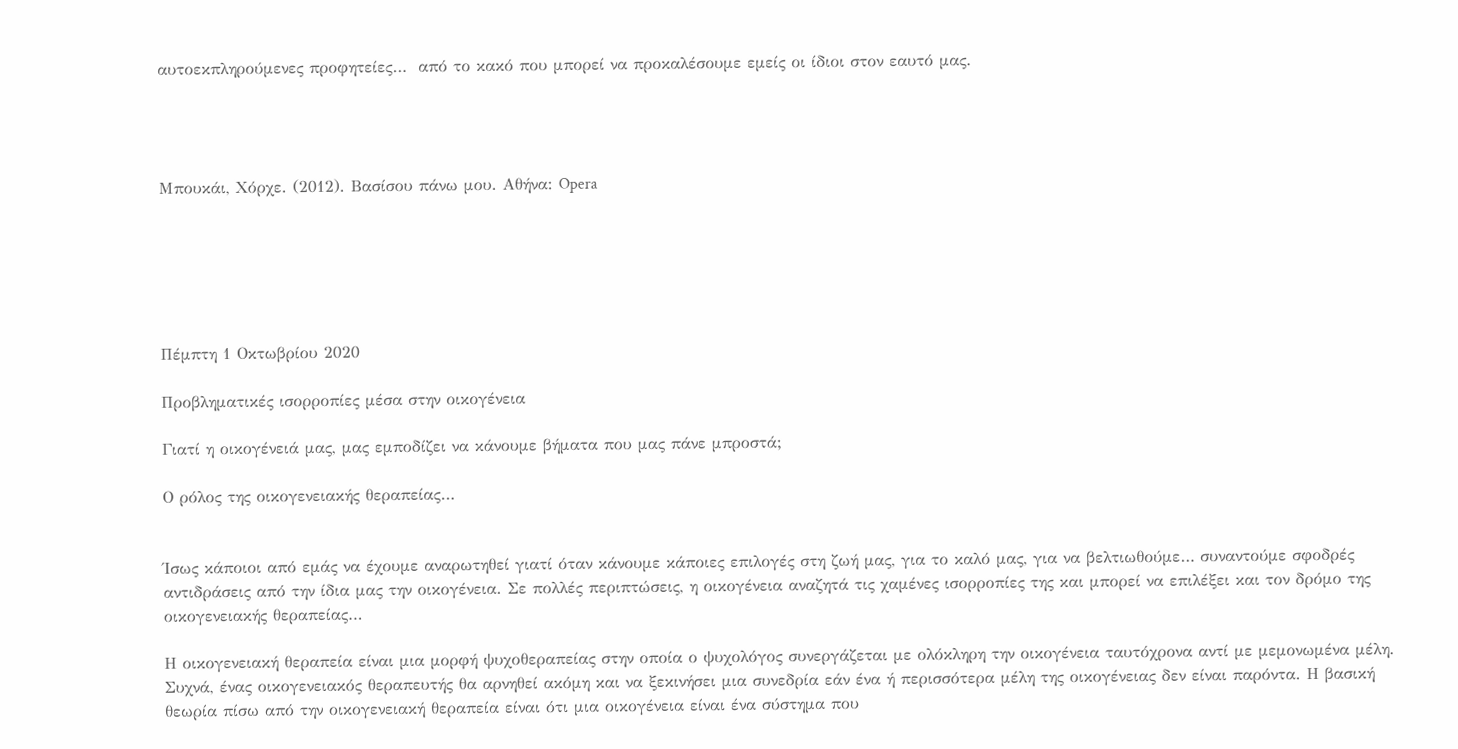αυτοεκπληρούμενες προφητείες…  από το κακό που μπορεί να προκαλέσουμε εμείς οι ίδιοι στον εαυτό μας.




Μπουκάι, Χόρχε. (2012). Βασίσου πάνω μου. Αθήνα: Opera






Πέμπτη 1 Οκτωβρίου 2020

Προβληματικές ισορροπίες μέσα στην οικογένεια

Γιατί η οικογένειά μας, μας εμποδίζει να κάνουμε βήματα που μας πάνε μπροστά;

Ο ρόλος της οικογενειακής θεραπείας…


Ίσως κάποιοι από εμάς να έχουμε αναρωτηθεί γιατί όταν κάνουμε κάποιες επιλογές στη ζωή μας, για το καλό μας, για να βελτιωθούμε… συναντούμε σφοδρές αντιδράσεις από την ίδια μας την οικογένεια. Σε πολλές περιπτώσεις, η οικογένεια αναζητά τις χαμένες ισορροπίες της και μπορεί να επιλέξει και τον δρόμο της οικογενειακής θεραπείας…

Η οικογενειακή θεραπεία είναι μια μορφή ψυχοθεραπείας στην οποία ο ψυχολόγος συνεργάζεται με ολόκληρη την οικογένεια ταυτόχρονα αντί με μεμονωμένα μέλη. Συχνά, ένας οικογενειακός θεραπευτής θα αρνηθεί ακόμη και να ξεκινήσει μια συνεδρία εάν ένα ή περισσότερα μέλη της οικογένειας δεν είναι παρόντα. Η βασική θεωρία πίσω από την οικογενειακή θεραπεία είναι ότι μια οικογένεια είναι ένα σύστημα που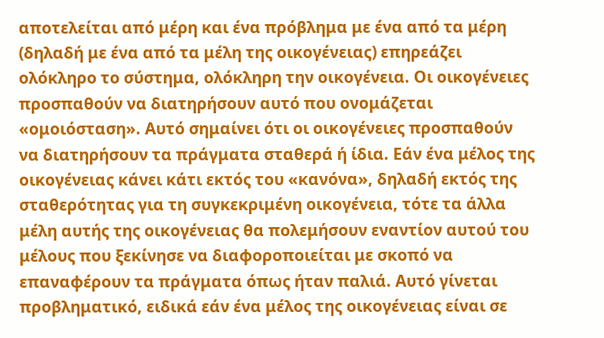αποτελείται από μέρη και ένα πρόβλημα με ένα από τα μέρη (δηλαδή με ένα από τα μέλη της οικογένειας) επηρεάζει ολόκληρο το σύστημα, ολόκληρη την οικογένεια. Οι οικογένειες προσπαθούν να διατηρήσουν αυτό που ονομάζεται «ομοιόσταση». Αυτό σημαίνει ότι οι οικογένειες προσπαθούν να διατηρήσουν τα πράγματα σταθερά ή ίδια. Εάν ένα μέλος της οικογένειας κάνει κάτι εκτός του «κανόνα», δηλαδή εκτός της σταθερότητας για τη συγκεκριμένη οικογένεια, τότε τα άλλα μέλη αυτής της οικογένειας θα πολεμήσουν εναντίον αυτού του μέλους που ξεκίνησε να διαφοροποιείται με σκοπό να επαναφέρουν τα πράγματα όπως ήταν παλιά. Αυτό γίνεται προβληματικό, ειδικά εάν ένα μέλος της οικογένειας είναι σε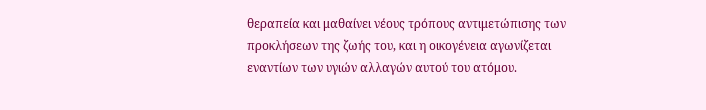θεραπεία και μαθαίνει νέους τρόπους αντιμετώπισης των προκλήσεων της ζωής του, και η οικογένεια αγωνίζεται εναντίων των υγιών αλλαγών αυτού του ατόμου.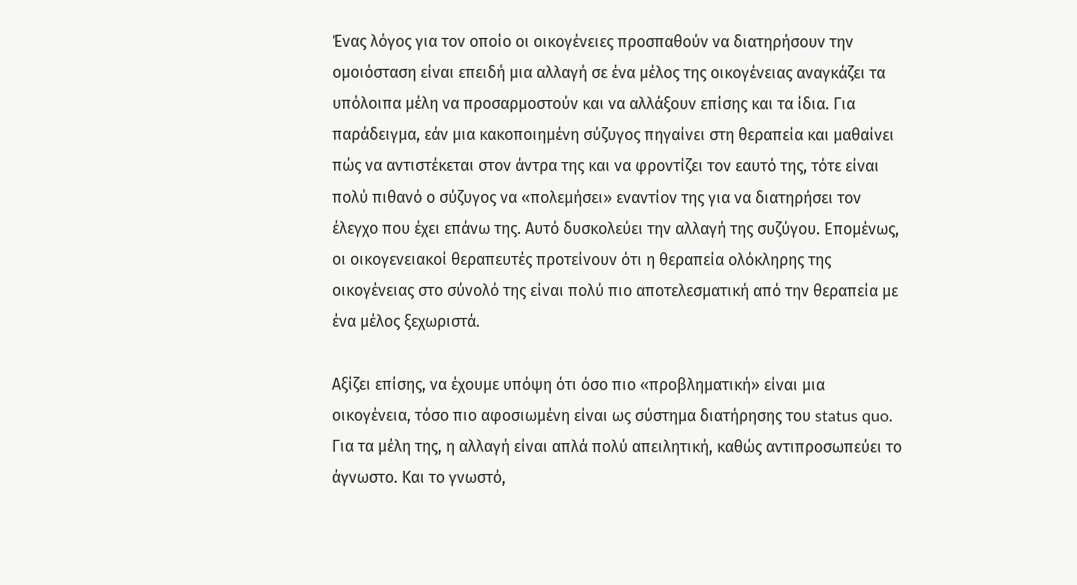Ένας λόγος για τον οποίο οι οικογένειες προσπαθούν να διατηρήσουν την ομοιόσταση είναι επειδή μια αλλαγή σε ένα μέλος της οικογένειας αναγκάζει τα υπόλοιπα μέλη να προσαρμοστούν και να αλλάξουν επίσης και τα ίδια. Για παράδειγμα, εάν μια κακοποιημένη σύζυγος πηγαίνει στη θεραπεία και μαθαίνει πώς να αντιστέκεται στον άντρα της και να φροντίζει τον εαυτό της, τότε είναι πολύ πιθανό ο σύζυγος να «πολεμήσει» εναντίον της για να διατηρήσει τον έλεγχο που έχει επάνω της. Αυτό δυσκολεύει την αλλαγή της συζύγου. Επομένως, οι οικογενειακοί θεραπευτές προτείνουν ότι η θεραπεία ολόκληρης της οικογένειας στο σύνολό της είναι πολύ πιο αποτελεσματική από την θεραπεία με ένα μέλος ξεχωριστά.

Αξίζει επίσης, να έχουμε υπόψη ότι όσο πιο «προβληματική» είναι μια οικογένεια, τόσο πιο αφοσιωμένη είναι ως σύστημα διατήρησης του status quo. Για τα μέλη της, η αλλαγή είναι απλά πολύ απειλητική, καθώς αντιπροσωπεύει το άγνωστο. Και το γνωστό,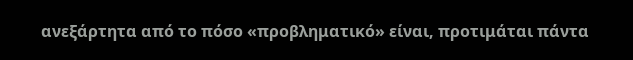ανεξάρτητα από το πόσο «προβληματικό» είναι, προτιμάται πάντα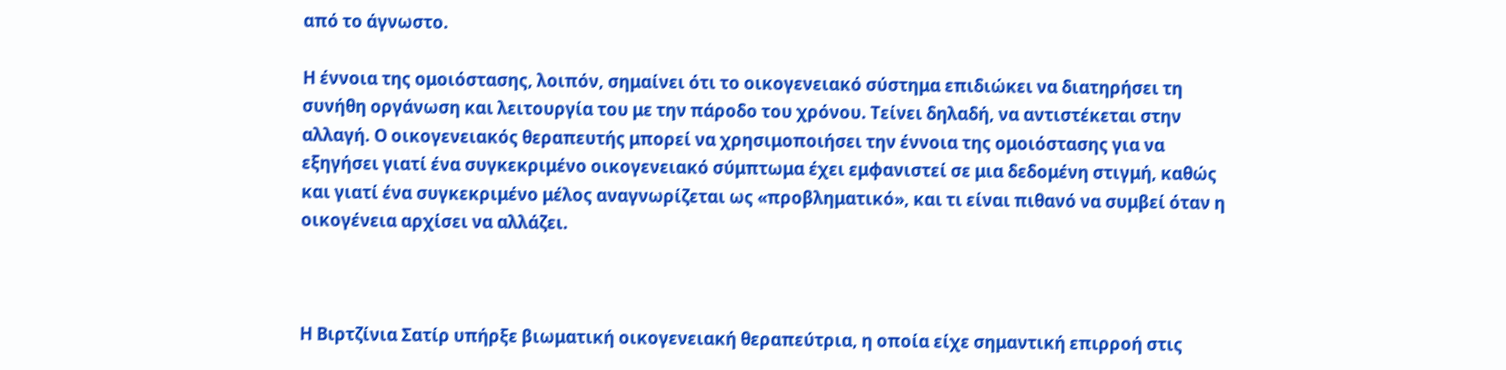από το άγνωστο.

Η έννοια της ομοιόστασης, λοιπόν, σημαίνει ότι το οικογενειακό σύστημα επιδιώκει να διατηρήσει τη συνήθη οργάνωση και λειτουργία του με την πάροδο του χρόνου. Τείνει δηλαδή, να αντιστέκεται στην αλλαγή. Ο οικογενειακός θεραπευτής μπορεί να χρησιμοποιήσει την έννοια της ομοιόστασης για να εξηγήσει γιατί ένα συγκεκριμένο οικογενειακό σύμπτωμα έχει εμφανιστεί σε μια δεδομένη στιγμή, καθώς και γιατί ένα συγκεκριμένο μέλος αναγνωρίζεται ως «προβληματικό», και τι είναι πιθανό να συμβεί όταν η οικογένεια αρχίσει να αλλάζει.



Η Βιρτζίνια Σατίρ υπήρξε βιωματική οικογενειακή θεραπεύτρια, η οποία είχε σημαντική επιρροή στις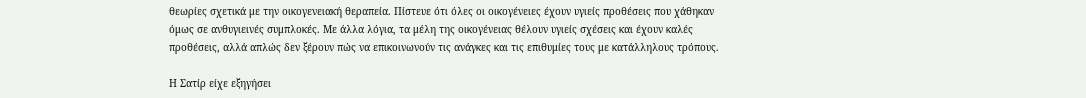θεωρίες σχετικά με την οικογενειακή θεραπεία. Πίστευε ότι όλες οι οικογένειες έχουν υγιείς προθέσεις που χάθηκαν όμως σε ανθυγιεινές συμπλοκές. Με άλλα λόγια, τα μέλη της οικογένειας θέλουν υγιείς σχέσεις και έχουν καλές προθέσεις, αλλά απλώς δεν ξέρουν πώς να επικοινωνούν τις ανάγκες και τις επιθυμίες τους με κατάλληλους τρόπους.

Η Σατίρ είχε εξηγήσει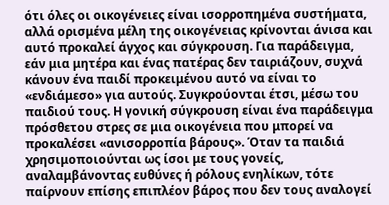ότι όλες οι οικογένειες είναι ισορροπημένα συστήματα, αλλά ορισμένα μέλη της οικογένειας κρίνονται άνισα και αυτό προκαλεί άγχος και σύγκρουση. Για παράδειγμα, εάν μια μητέρα και ένας πατέρας δεν ταιριάζουν, συχνά κάνουν ένα παιδί προκειμένου αυτό να είναι το «ενδιάμεσο» για αυτούς. Συγκρούονται έτσι, μέσω του παιδιού τους. Η γονική σύγκρουση είναι ένα παράδειγμα πρόσθετου στρες σε μια οικογένεια που μπορεί να προκαλέσει «ανισορροπία βάρους». Όταν τα παιδιά χρησιμοποιούνται ως ίσοι με τους γονείς, αναλαμβάνοντας ευθύνες ή ρόλους ενηλίκων, τότε παίρνουν επίσης επιπλέον βάρος που δεν τους αναλογεί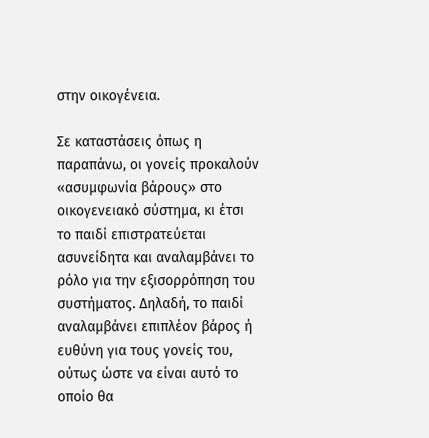στην οικογένεια.

Σε καταστάσεις όπως η παραπάνω, οι γονείς προκαλούν «ασυμφωνία βάρους» στο οικογενειακό σύστημα, κι έτσι το παιδί επιστρατεύεται ασυνείδητα και αναλαμβάνει το ρόλο για την εξισορρόπηση του συστήματος. Δηλαδή, το παιδί αναλαμβάνει επιπλέον βάρος ή ευθύνη για τους γονείς του, ούτως ώστε να είναι αυτό το οποίο θα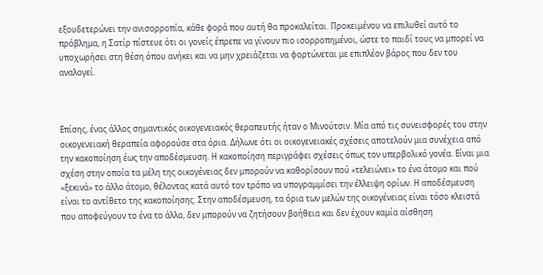εξουδετερώνει την ανισορροπία, κάθε φορά που αυτή θα προκαλείται. Προκειμένου να επιλυθεί αυτό το πρόβλημα, η Σατίρ πίστευε ότι οι γονείς έπρεπε να γίνουν πιο ισορροπημένοι, ώστε το παιδί τους να μπορεί να υποχωρήσει στη θέση όπου ανήκει και να μην χρειάζεται να φορτώνεται με επιπλέον βάρος που δεν του αναλογεί.



Επίσης, ένας άλλος σημαντικός οικογενειακός θεραπευτής ήταν ο Μινούτσιν. Μία από τις συνεισφορές του στην οικογενειακή θεραπεία αφορούσε στα όρια. Δήλωνε ότι οι οικογενειακές σχέσεις αποτελούν μια συνέχεια από την κακοποίηση έως την αποδέσμευση. Η κακοποίηση περιγράφει σχέσεις όπως τον υπερβολικό γονέα. Είναι μια σχέση στην οποία τα μέλη της οικογένειας δεν μπορούν να καθορίσουν πού «τελειώνει» το ένα άτομο και πού «ξεκινά» το άλλο άτομο, θέλοντας κατά αυτό τον τρόπο να υπογραμμίσει την έλλειψη ορίων. Η αποδέσμευση είναι το αντίθετο της κακοποίησης. Στην αποδέσμευση, τα όρια των μελών της οικογένειας είναι τόσο κλειστά που αποφεύγουν το ένα το άλλο, δεν μπορούν να ζητήσουν βοήθεια και δεν έχουν καμία αίσθηση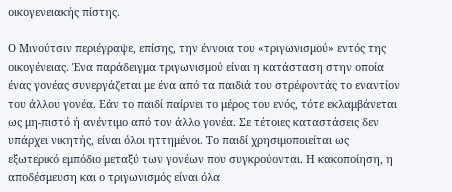οικογενειακής πίστης.

Ο Μινούτσιν περιέγραψε, επίσης, την έννοια του «τριγωνισμού» εντός της οικογένειας. Ένα παράδειγμα τριγωνισμού είναι η κατάσταση στην οποία ένας γονέας συνεργάζεται με ένα από τα παιδιά του στρέφοντάς το εναντίον του άλλου γονέα. Εάν το παιδί παίρνει το μέρος του ενός, τότε εκλαμβάνεται ως μη-πιστό ή ανέντιμο από τον άλλο γονέα. Σε τέτοιες καταστάσεις δεν υπάρχει νικητής, είναι όλοι ηττημένοι. Το παιδί χρησιμοποιείται ως εξωτερικό εμπόδιο μεταξύ των γονέων που συγκρούονται. Η κακοποίηση, η αποδέσμευση και ο τριγωνισμός είναι όλα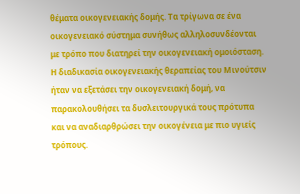θέματα οικογενειακής δομής. Τα τρίγωνα σε ένα οικογενειακό σύστημα συνήθως αλληλοσυνδέονται με τρόπο που διατηρεί την οικογενειακή ομοιόσταση. Η διαδικασία οικογενειακής θεραπείας του Μινούτσιν ήταν να εξετάσει την οικογενειακή δομή, να παρακολουθήσει τα δυσλειτουργικά τους πρότυπα και να αναδιαρθρώσει την οικογένεια με πιο υγιείς τρόπους.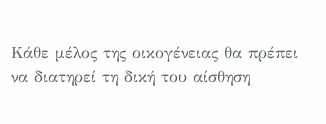Κάθε μέλος της οικογένειας θα πρέπει να διατηρεί τη δική του αίσθηση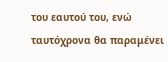του εαυτού του, ενώ ταυτόχρονα θα παραμένει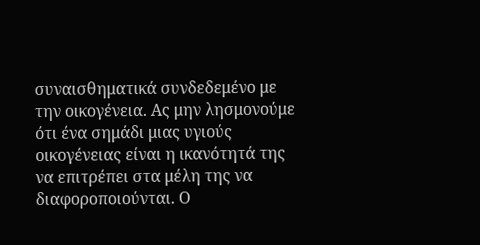συναισθηματικά συνδεδεμένο με την οικογένεια. Ας μην λησμονούμε ότι ένα σημάδι μιας υγιούς οικογένειας είναι η ικανότητά της να επιτρέπει στα μέλη της να διαφοροποιούνται. Ο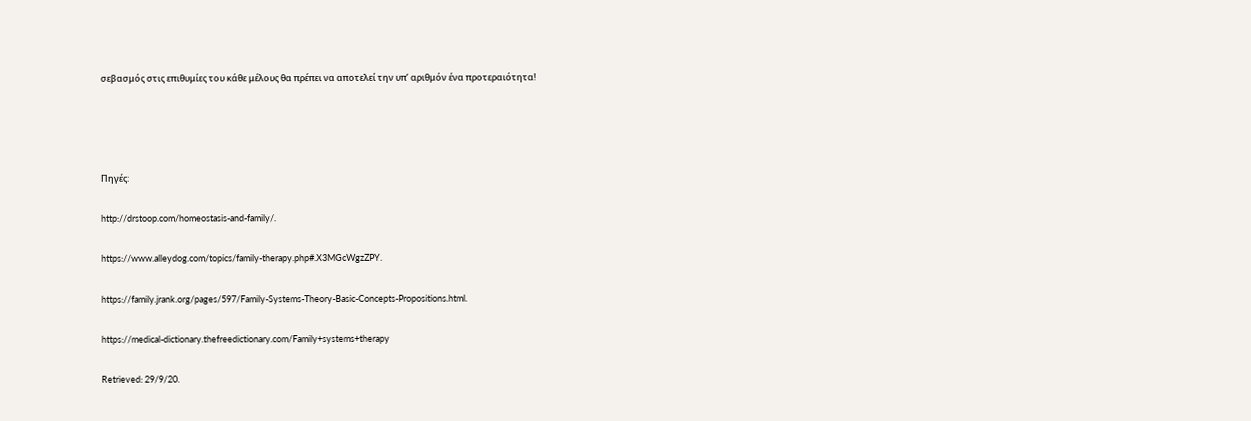σεβασμός στις επιθυμίες του κάθε μέλους θα πρέπει να αποτελεί την υπ’ αριθμόν ένα προτεραιότητα!




Πηγές:

http://drstoop.com/homeostasis-and-family/.

https://www.alleydog.com/topics/family-therapy.php#.X3MGcWgzZPY.

https://family.jrank.org/pages/597/Family-Systems-Theory-Basic-Concepts-Propositions.html.

https://medical-dictionary.thefreedictionary.com/Family+systems+therapy

Retrieved: 29/9/20.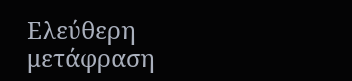Ελεύθερη μετάφραση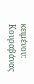κειμένου: Κουραβάνας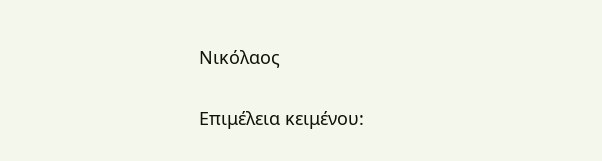Νικόλαος

Επιμέλεια κειμένου: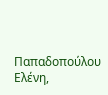Παπαδοπούλου Ελένη,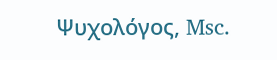Ψυχολόγος, Msc.